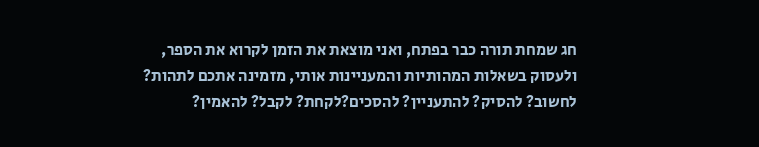חג שמחת תורה כבר בפתח, ואני מוצאת את הזמן לקרוא את הספר, ולעסוק בשאלות המהותיות והמעניינות אותי, מזמינה אתכם לתהות? לחשוב? להסיק? להתעניין? להסכים?לקחת? לקבל? להאמין?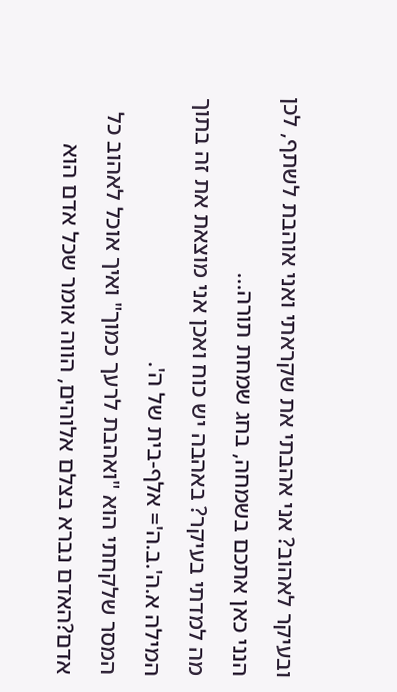ובעיקר לאהוב? אני אהבתי את שקראתי ואני אוהבת לשתף, לכן הנני כאן אתכם בשמחה, בחג שמחת תורה...
מה למדתי בעיקר? באהבה יש כוח ואכן אני מוצאת את זה בתוך המילה א.ה'.ב.ה'= אלף-בית של ה'.
המסר שלקחתי הוא "ואהבת לרעך כמוך" ואיך אוכל לאהוב כל אדם?האדם נברא בצלם אלוהים, הווה אומר שכל אדם הוא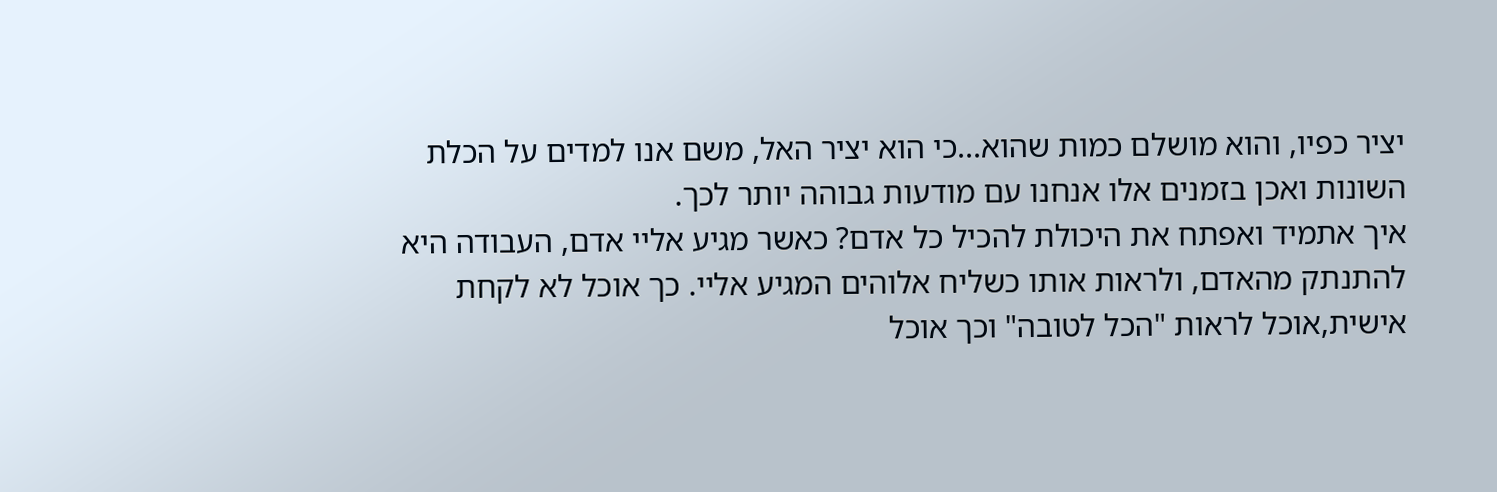יציר כפיו, והוא מושלם כמות שהוא...כי הוא יציר האל, משם אנו למדים על הכלת השונות ואכן בזמנים אלו אנחנו עם מודעות גבוהה יותר לכך.
איך אתמיד ואפתח את היכולת להכיל כל אדם? כאשר מגיע אליי אדם, העבודה היא להתנתק מהאדם, ולראות אותו כשליח אלוהים המגיע אליי. כך אוכל לא לקחת אישית,אוכל לראות "הכל לטובה" וכך אוכל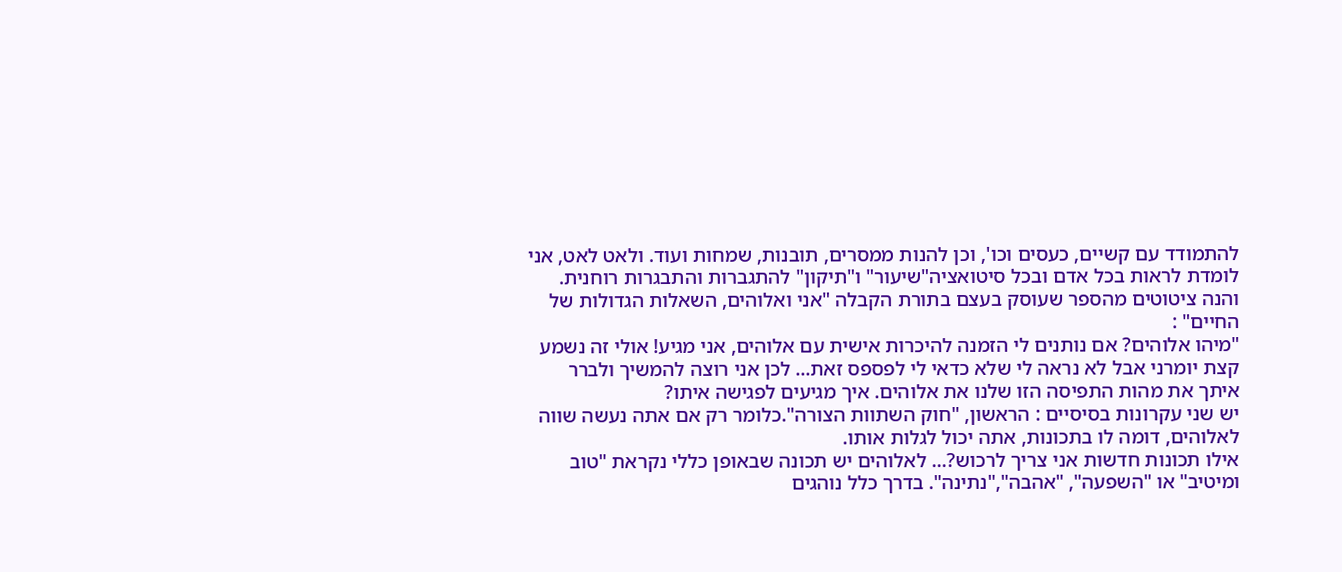להתמודד עם קשיים, כעסים וכו', וכן להנות ממסרים, תובנות, שמחות ועוד. ולאט לאט, אני לומדת לראות בכל אדם ובכל סיטואציה"שיעור" ו"תיקון" להתגברות והתבגרות רוחנית.
והנה ציטוטים מהספר שעוסק בעצם בתורת הקבלה "אני ואלוהים, השאלות הגדולות של החיים" :
"מיהו אלוהים? אם נותנים לי הזמנה להיכרות אישית עם אלוהים, אני מגיע! אולי זה נשמע קצת יומרני אבל לא נראה לי שלא כדאי לי לפספס זאת... לכן אני רוצה להמשיך ולברר איתך את מהות התפיסה הזו שלנו את אלוהים. איך מגיעים לפגישה איתו?
יש שני עקרונות בסיסיים : הראשון, "חוק השתוות הצורה".כלומר רק אם אתה נעשה שווה לאלוהים, דומה לו בתכונות, אתה יכול לגלות אותו.
אילו תכונות חדשות אני צריך לרכוש?... לאלוהים יש תכונה שבאופן כללי נקראת "טוב ומיטיב" או "השפעה", "אהבה","נתינה". בדרך כלל נוהגים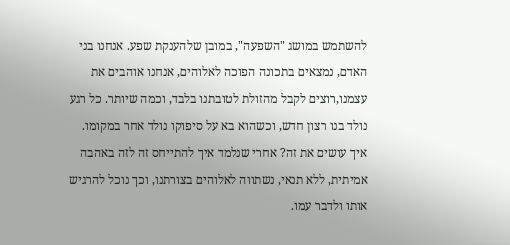להשתמש במושג "השפעה", במובן שלהענקת שפע. אנחנו בני האדם, נמצאים בתכונה הפוכה לאלוהים, אנחנו אוהבים את עצמנו,רוצים לקבל מהזולת לטובתנו בלבד, וכמה שיותר. כל רגע נולד בנו רצון חדש, וכשהוא בא על סיפוקו נולד אחר במקומו.
איך עושים את זה? אחרי שנלמד איך להתייחס זה לזה באהבה אמיתית, ללא תנאי, נשתווה לאלוהים בצורתנו, וכך נוכל להרגיש אותו ולדבר עמו.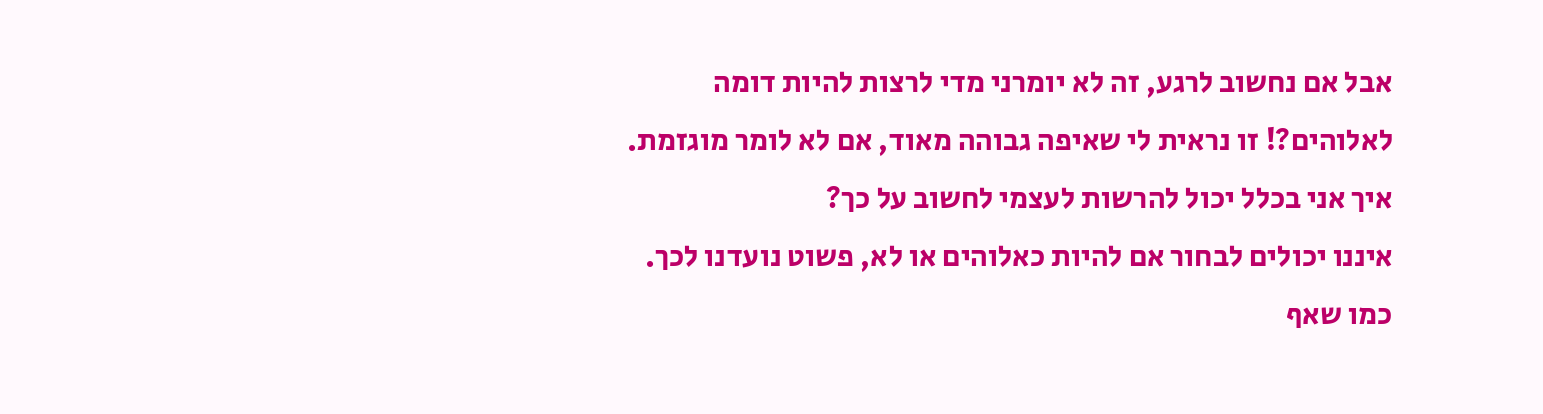אבל אם נחשוב לרגע, זה לא יומרני מדי לרצות להיות דומה לאלוהים?! זו נראית לי שאיפה גבוהה מאוד, אם לא לומר מוגזמת. איך אני בכלל יכול להרשות לעצמי לחשוב על כך?
איננו יכולים לבחור אם להיות כאלוהים או לא, פשוט נועדנו לכך. כמו שאף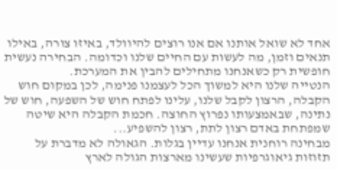אחד לא שואל אותנו אם אנו רוצים להיוולד, באיזו צורה, באילו תנאים וזמן, מה לעשות עם החיים שלנו וכדומה. הבחירה נעשית חופשית רק כשאנחנו מתחילים להבין את המערכת.
הנטייה שלנו היא למשוך הכל לעצמנו פנימה, לכן במקום חוש הקבלה, הרצון לקבל שלנו, עלינו לפתח חוש של השפעה, חוש של נתינה, שבאמצעותו נפרוץ החוצה. חכמת הקבלה היא שיטה שמפתחת באדם רצון לתת, רצון להשפיע...
מבחינה רוחנית אנחנו עדיין בגלות. הגאולה לא מדברת על תזוזות גיאוגרפיות שעשינו מארצות הגולה לארץ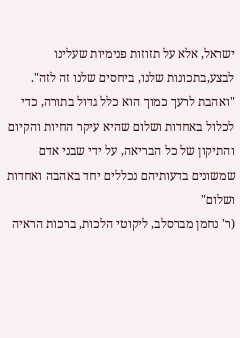ישראל, אלא על תזוזות פנימיות שעלינו לבצע,בתכונות שלנו, ביחסים שלנו זה לזה".
"ואהבת לרעך כמוך הוא כלל גדול בתורה, כדי לכלול באחדות ושלום שהיא עיקר החיות והקיום והתיקון של כל הבריאה, על ידי שבני אדם שמשונים בדעותיהם נכללים יחד באהבה ואחדות ושלום"
(ר' נחמן מברסלב, ליקוטי הלכות, ברכות הראיה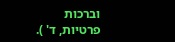וברכות פרטיות, ד' ).